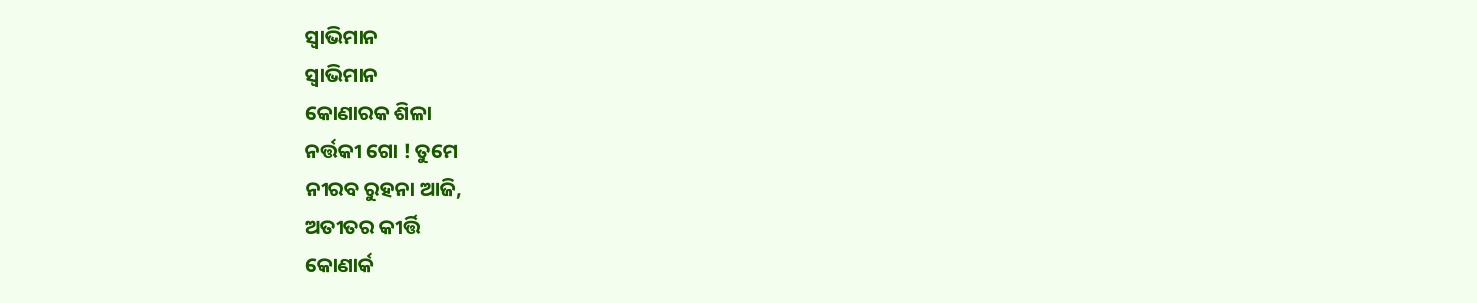ସ୍ଵାଭିମାନ
ସ୍ଵାଭିମାନ
କୋଣାରକ ଶିଳା
ନର୍ତ୍ତକୀ ଗୋ ! ତୁମେ
ନୀରବ ରୁହନା ଆଜି,
ଅତୀତର କୀର୍ତ୍ତି
କୋଣାର୍କ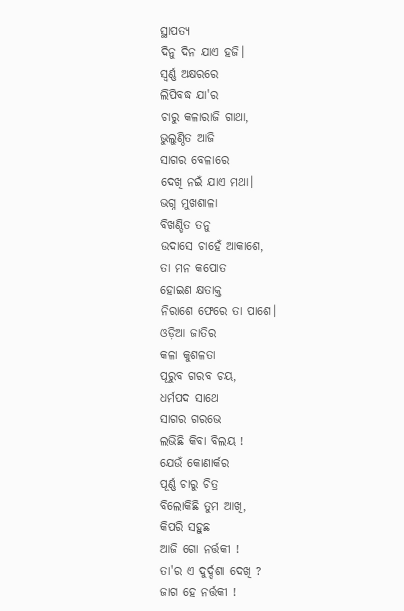ସ୍ଥାପତ୍ୟ
ଦିନୁ ଦିନ ଯାଏ ହଜି।
ସ୍ଵର୍ଣ୍ଣ ଅକ୍ଷରରେ
ଲିପିବଦ୍ଧ ଯା'ର
ଚାରୁ କଳାରାଜି ଗାଥା,
ଭୁଲୁଣ୍ଠିତ ଆଜି
ସାଗର ବେଳାରେ
ଦେଖି ନଇଁ ଯାଏ ମଥା।
ଭଗ୍ନ ମୁଖଶାଳା
ବିଖଣ୍ଡିତ ତନୁ
ଉଦାସେ ଚାହେଁ ଆକାଶେ,
ତା ମନ କପୋତ
ହୋଇଣ କ୍ଷତାକ୍ତ
ନିରାଶେ ଫେରେ ତା ପାଶେ।
ଓଡ଼ିଆ ଜାତିର
କଳା କୁଶଳତା
ପୂରୁବ ଗରବ ଚୟ,
ଧର୍ମପଦ ସାଥେ
ସାଗର ଗରଭେ
ଲଭିଛି କିବା ବିଲୟ !
ଯେଉଁ କୋଣାର୍କର
ପୂର୍ଣ୍ଣ ଚାରୁ ଚିତ୍ର
ବିଲୋକିଛି ତୁମ ଆଖି,
କିପରି ସହୁଛ
ଆଜି ଗୋ ନର୍ତ୍ତକୀ !
ତା'ର ଏ ଦୁର୍ଦ୍ଦଶା ଦେଖି ?
ଜାଗ ହେ ନର୍ତ୍ତକୀ !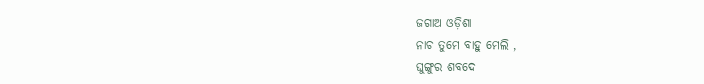ଜଗାଅ ଓଡ଼ିଶା
ନାଚ ତୁମେ ବାହୁ ମେଲି ,
ଘୁଙ୍ଗୁର ଶବଦେ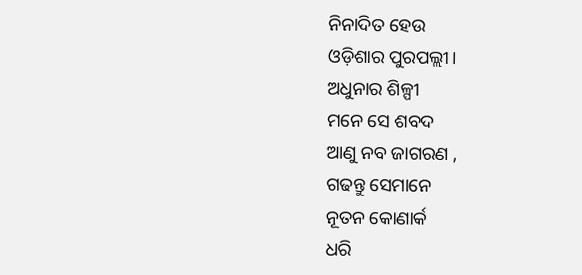ନିନାଦିତ ହେଉ
ଓଡ଼ିଶାର ପୁରପଲ୍ଲୀ।
ଅଧୁନାର ଶିଳ୍ପୀ
ମନେ ସେ ଶବଦ
ଆଣୁ ନବ ଜାଗରଣ ,
ଗଢନ୍ତୁ ସେମାନେ
ନୂତନ କୋଣାର୍କ
ଧରି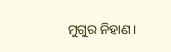ମୁଗୁର ନିହାଣ।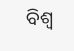ବିଶ୍ଵ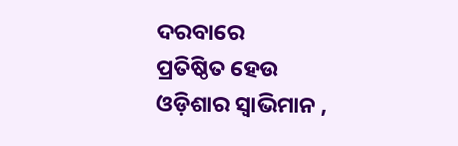ଦରବାରେ
ପ୍ରତିଷ୍ଠିତ ହେଉ
ଓଡ଼ିଶାର ସ୍ବାଭିମାନ ,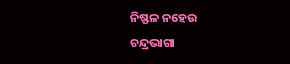ନିଷ୍ଫଳ ନହେଉ
ଚନ୍ଦ୍ରଭାଗା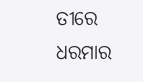ତୀରେ
ଧରମାର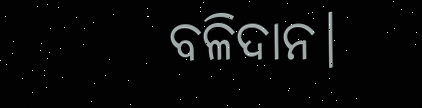ବଳିଦାନ।